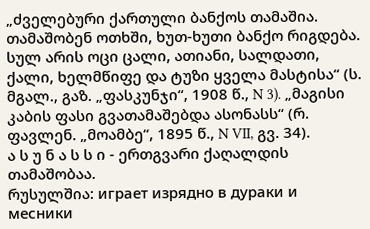„ძველებური ქართული ბანქოს თამაშია. თამაშობენ ოთხში, ხუთ-ხუთი ბანქო რიგდება. სულ არის ოცი ცალი, ათიანი, სალდათი, ქალი, ხელმწიფე და ტუზი ყველა მასტისა“ (ს. მგალ., გაზ. „ფასკუნჯი“, 1908 წ., N 3). „მაგისი კაბის ფასი გვათამაშებდა ასონასს“ (რ. ფავლენ. „მოამბე“, 1895 წ., N VII, გვ. 34).
ა ს უ ნ ა ს ს ი - ერთგვარი ქაღალდის თამაშობაა.
რუსულშია: играет изрядно в дураки и месники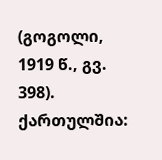(გოგოლი, 1919 წ., გვ. 398). ქართულშია: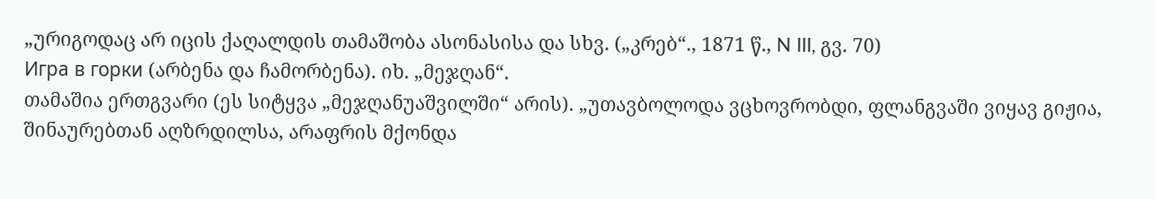„ურიგოდაც არ იცის ქაღალდის თამაშობა ასონასისა და სხვ. („კრებ“., 1871 წ., N III, გვ. 70)
Игра в горки (არბენა და ჩამორბენა). იხ. „მეჯღან“.
თამაშია ერთგვარი (ეს სიტყვა „მეჯღანუაშვილში“ არის). „უთავბოლოდა ვცხოვრობდი, ფლანგვაში ვიყავ გიჟია, შინაურებთან აღზრდილსა, არაფრის მქონდა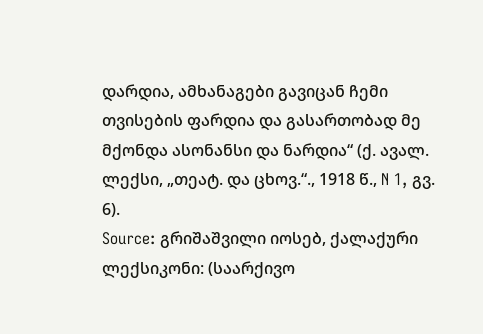დარდია, ამხანაგები გავიცან ჩემი თვისების ფარდია და გასართობად მე მქონდა ასონანსი და ნარდია“ (ქ. ავალ. ლექსი, „თეატ. და ცხოვ.“., 1918 წ., N 1, გვ. 6).
Source: გრიშაშვილი იოსებ, ქალაქური ლექსიკონი: (საარქივო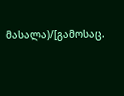მასალა)/[გამოსაც.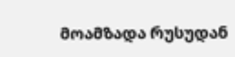მოამზადა რუსუდან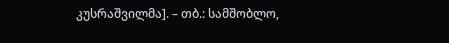კუსრაშვილმა]. – თბ.: სამშობლო,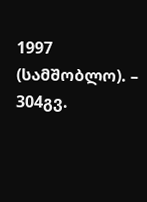1997 (სამშობლო). – 304გვ.